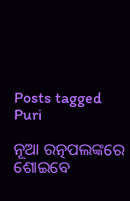Posts tagged Puri

ନୂଆ ରତ୍ନପଲଙ୍କରେ ଶୋଇବେ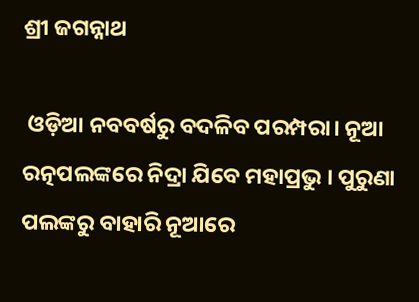ଶ୍ରୀ ଜଗନ୍ନାଥ

 ଓଡ଼ିଆ ନବବର୍ଷରୁ ବଦଳିବ ପରମ୍ପରା। ନୂଆ ରତ୍ନପଲଙ୍କରେ ନିଦ୍ରା ଯିବେ ମହାପ୍ରଭୁ । ପୁରୁଣା ପଲଙ୍କରୁ ବାହାରି ନୂଆରେ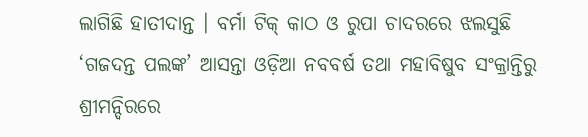ଲାଗିଛି ହାତୀଦାନ୍ତ । ବର୍ମା ଟିକ୍ କାଠ ଓ ରୁପା ଚାଦରରେ ଝଲସୁଛି ‘ଗଜଦନ୍ତ ପଲଙ୍କ’ ଆସନ୍ତା ଓଡ଼ିଆ ନବବର୍ଷ ତଥା ମହାବିଷୁବ ସଂକ୍ରାନ୍ତିରୁ ଶ୍ରୀମନ୍ଦିରରେ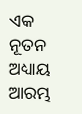ଏକ ନୂତନ ଅଧ୍ୟାୟ ଆରମ୍ଭ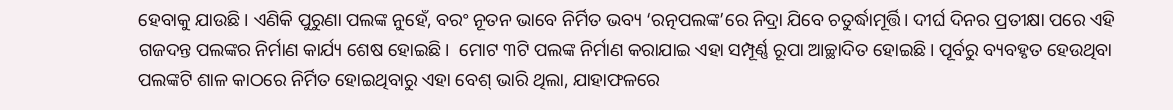ହେବାକୁ ଯାଉଛି। ଏଣିକି ପୁରୁଣା ପଲଙ୍କ ନୁହେଁ, ବରଂ ନୂତନ ଭାବେ ନିର୍ମିତ ଭବ୍ୟ ‘ରତ୍ନପଲଙ୍କ’ରେ ନିଦ୍ରା ଯିବେ ଚତୁର୍ଦ୍ଧାମୂର୍ତ୍ତି। ଦୀର୍ଘ ଦିନର ପ୍ରତୀକ୍ଷା ପରେ ଏହି ଗଜଦନ୍ତ ପଲଙ୍କର ନିର୍ମାଣ କାର୍ଯ୍ୟ ଶେଷ ହୋଇଛି।  ମୋଟ ୩ଟି ପଲଙ୍କ ନିର୍ମାଣ କରାଯାଇ ଏହା ସମ୍ପୂର୍ଣ୍ଣ ରୂପା ଆଚ୍ଛାଦିତ ହୋଇଛି। ପୂର୍ବରୁ ବ୍ୟବହୃତ ହେଉଥିବା ପଲଙ୍କଟି ଶାଳ କାଠରେ ନିର୍ମିତ ହୋଇଥିବାରୁ ଏହା ବେଶ୍ ଭାରି ଥିଲା, ଯାହାଫଳରେ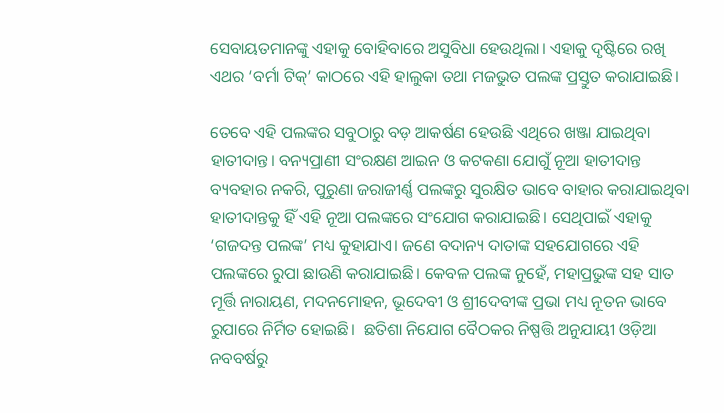ସେବାୟତମାନଙ୍କୁ ଏହାକୁ ବୋହିବାରେ ଅସୁବିଧା ହେଉଥିଲା। ଏହାକୁ ଦୃଷ୍ଟିରେ ରଖି ଏଥର ‘ବର୍ମା ଟିକ୍’ କାଠରେ ଏହି ହାଲୁକା ତଥା ମଜଭୁତ ପଲଙ୍କ ପ୍ରସ୍ତୁତ କରାଯାଇଛି।

ତେବେ ଏହି ପଲଙ୍କର ସବୁଠାରୁ ବଡ଼ ଆକର୍ଷଣ ହେଉଛି ଏଥିରେ ଖଞ୍ଜା ଯାଇଥିବା ହାତୀଦାନ୍ତ। ବନ୍ୟପ୍ରାଣୀ ସଂରକ୍ଷଣ ଆଇନ ଓ କଟକଣା ଯୋଗୁଁ ନୂଆ ହାତୀଦାନ୍ତ ବ୍ୟବହାର ନକରି, ପୁରୁଣା ଜରାଜୀର୍ଣ୍ଣ ପଲଙ୍କରୁ ସୁରକ୍ଷିତ ଭାବେ ବାହାର କରାଯାଇଥିବା ହାତୀଦାନ୍ତକୁ ହିଁ ଏହି ନୂଆ ପଲଙ୍କରେ ସଂଯୋଗ କରାଯାଇଛି। ସେଥିପାଇଁ ଏହାକୁ ‘ଗଜଦନ୍ତ ପଲଙ୍କ’ ମଧ୍ୟ କୁହାଯାଏ। ଜଣେ ବଦାନ୍ୟ ଦାତାଙ୍କ ସହଯୋଗରେ ଏହି ପଲଙ୍କରେ ରୁପା ଛାଉଣି କରାଯାଇଛି। କେବଳ ପଲଙ୍କ ନୁହେଁ, ମହାପ୍ରଭୁଙ୍କ ସହ ସାତ ମୂର୍ତ୍ତି ନାରାୟଣ, ମଦନମୋହନ, ଭୂଦେବୀ ଓ ଶ୍ରୀଦେବୀଙ୍କ ପ୍ରଭା ମଧ୍ୟ ନୂତନ ଭାବେ ରୁପାରେ ନିର୍ମିତ ହୋଇଛି।  ଛତିଶା ନିଯୋଗ ବୈଠକର ନିଷ୍ପତ୍ତି ଅନୁଯାୟୀ ଓଡ଼ିଆ ନବବର୍ଷରୁ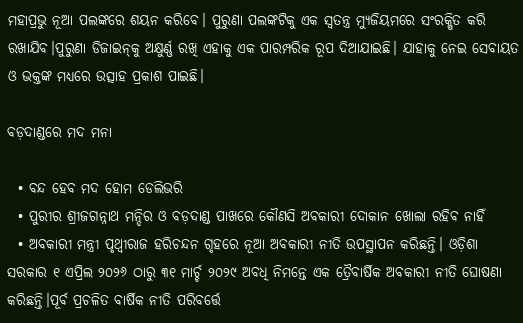ମହାପ୍ରଭୁ ନୂଆ ପଲଙ୍କରେ ଶୟନ କରିବେ। ପୁରୁଣା ପଲଙ୍କଟିକୁ ଏକ ସ୍ୱତନ୍ତ୍ର ମ୍ୟୁଜିୟମରେ ସଂରକ୍ଷିତ କରି ରଖାଯିବ।ପୁରୁଣା ଡିଜାଇନ୍‌କୁ ଅକ୍ଷୁର୍ଣ୍ଣ ରଖି ଏହାକୁ ଏକ ପାରମ୍ପରିକ ରୂପ ଦିଆଯାଇଛି। ଯାହାକୁ ନେଇ ସେବାୟତ ଓ ଭକ୍ତଙ୍କ ମଧ୍ୟରେ ଉତ୍ସାହ ପ୍ରକାଶ ପାଇଛି।

ବଡ଼ଦାଣ୍ଡରେ ମଦ ମନା

  • ବନ୍ଦ ହେବ ମଦ ହୋମ ଡେଲିଭରି
  • ପୁରୀର ଶ୍ରୀଜଗନ୍ନାଥ ମନ୍ଦିର ଓ ବଡ଼ଦାଣ୍ଡ ପାଖରେ କୌଣସି ଅବକାରୀ ଦୋକାନ ଖୋଲା ରହିବ ନାହିଁ
  • ଅବକାରୀ ମନ୍ତ୍ରୀ ପୃଥ୍ୱୀରାଜ ହରିଚନ୍ଦନ ଗୃହରେ ନୂଆ ଅବକାରୀ ନୀତି ଉପସ୍ଥାପନ କରିଛନ୍ତି। ଓଡ଼ିଶା ସରକାର ୧ ଏପ୍ରିଲ ୨୦୨୬ ଠାରୁ ୩୧ ମାର୍ଚ୍ଚ ୨୦୨୯ ଅବଧି ନିମନ୍ତେ ଏକ ତ୍ରୈବାର୍ଷିକ ଅବକାରୀ ନୀତି ଘୋଷଣା କରିଛନ୍ତି।ପୂର୍ବ ପ୍ରଚଳିତ ବାର୍ଷିକ ନୀତି ପରିବର୍ତ୍ତେ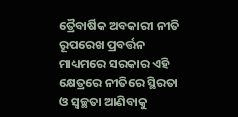ତ୍ରୈବାର୍ଷିକ ଅବକାରୀ ନୀତି ରୂପରେଖ ପ୍ରବର୍ତ୍ତନ ମାଧ୍ୟମରେ ସରକାର ଏହି କ୍ଷେତ୍ରରେ ନୀତିରେ ସ୍ଥିରତା ଓ ସ୍ୱଚ୍ଛତା ଆଣିବାକୁ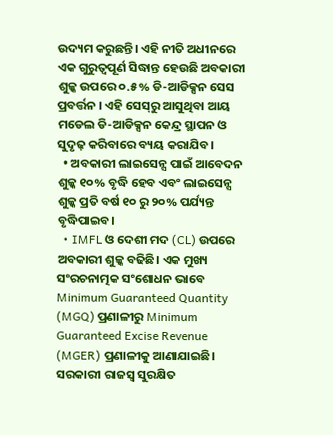ଉଦ୍ୟମ କରୁଛନ୍ତି। ଏହି ନୀତି ଅଧୀନରେ ଏକ ଗୁରୁତ୍ବପୂର୍ଣ ସିଦ୍ଧାନ୍ତ ହେଉଛି ଅବକାରୀ ଶୁଳ୍କ ଉପରେ ୦.୫% ଡି-ଆଡିକ୍ସନ ସେସ ପ୍ରବର୍ତ୍ତନ । ଏହି ସେସ୍‌ରୁ ଆସୁଥିବା ଆୟ ମଡେଲ ଡି-ଆଡିକ୍ସନ କେନ୍ଦ୍ର ସ୍ଥାପନ ଓ ସୁଦୃଢ଼ କରିବାରେ ବ୍ୟୟ କରାଯିବ।
  • ଅବକାରୀ ଲାଇସେନ୍ସ ପାଇଁ ଆବେଦନ ଶୁଳ୍କ ୧୦% ବୃଦ୍ଧି ହେବ ଏବଂ ଲାଇସେନ୍ସ ଶୁଳ୍କ ପ୍ରତି ବର୍ଷ ୧୦ ରୁ ୨୦% ପର୍ଯ୍ୟନ୍ତ ବୃଦ୍ଧିପାଇବ।
  • IMFL ଓ ଦେଶୀ ମଦ (CL) ଉପରେ ଅବକାରୀ ଶୁଳ୍କ ବଢିଛି। ଏକ ମୁଖ୍ୟ ସଂରଚନାତ୍ମକ ସଂଶୋଧନ ଭାବେ Minimum Guaranteed Quantity (MGQ) ପ୍ରଣାଳୀରୁ Minimum Guaranteed Excise Revenue (MGER) ପ୍ରଣାଳୀକୁ ଆଣାଯାଇଛି। ସରକାରୀ ରାଜସ୍ୱ ସୁରକ୍ଷିତ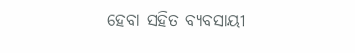ହେବା ସହିତ ବ୍ୟବସାୟୀ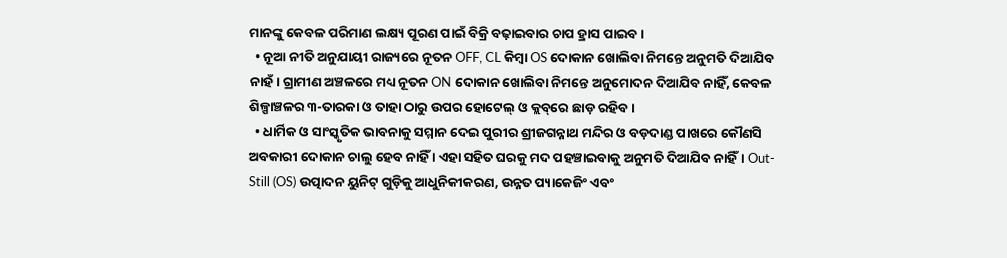ମାନଙ୍କୁ କେବଳ ପରିମାଣ ଲକ୍ଷ୍ୟ ପୂରଣ ପାଇଁ ବିକ୍ରି ବଢ଼ାଇବାର ଚାପ ହ୍ରାସ ପାଇବ ।
  • ନୂଆ ନୀତି ଅନୁଯାୟୀ ରାଜ୍ୟରେ ନୂତନ OFF, CL କିମ୍ବା OS ଦୋକାନ ଖୋଲିବା ନିମନ୍ତେ ଅନୁମତି ଦିଆଯିବ ନାହଁ। ଗ୍ରାମୀଣ ଅଞ୍ଚଳରେ ମଧ୍ୟ ନୂତନ ON ଦୋକାନ ଖୋଲିବା ନିମନ୍ତେ ଅନୁମୋଦନ ଦିଆଯିବ ନାହିଁ, କେବଳ ଶିଳ୍ପାଞ୍ଚଳର ୩-ତାରକା ଓ ତାହା ଠାରୁ ଉପର ହୋଟେଲ୍‌ ଓ କ୍ଲବ୍‌ରେ ଛାଡ଼ ରହିବ ।
  • ଧାର୍ମିକ ଓ ସାଂସ୍କୃତିକ ଭାବନାକୁ ସମ୍ମାନ ଦେଇ ପୁରୀର ଶ୍ରୀଜଗନ୍ନାଥ ମନ୍ଦିର ଓ ବଡ଼ଦାଣ୍ଡ ପାଖରେ କୌଣସି ଅବକାରୀ ଦୋକାନ ଚାଲୁ ହେବ ନାହିଁ । ଏହା ସହିତ ଘରକୁ ମଦ ପହ‌ଞ୍ଚାଇବାକୁ ଅନୁମତି ଦିଆଯିବ ନାହିଁ। Out-Still (OS) ଉତ୍ପାଦନ ୟୁନିଟ୍ ଗୁଡ଼ିକୁ ଆଧୁନିକୀକରଣ, ଉନ୍ନ‌ତ ପ୍ୟାକେଜିଂ ଏବଂ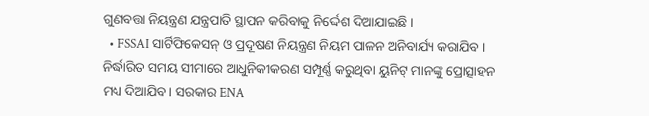ଗୁଣବତ୍ତା ନିୟନ୍ତ୍ରଣ ଯନ୍ତ୍ରପାତି ସ୍ଥାପନ କରିବାକୁ ନିର୍ଦ୍ଦେଶ ଦିଆଯାଇଛି ।
  • FSSAI ସାର୍ଟିଫିକେସନ୍ ଓ ପ୍ରଦୂଷଣ ନିୟନ୍ତ୍ରଣ ନିୟମ ପାଳନ ଅନିବାର୍ଯ୍ୟ କରାଯିବ । ନିର୍ଦ୍ଧାରିତ ସମୟ ସୀମାରେ ଆଧୁନିକୀକରଣ ସମ୍ପୂର୍ଣ୍ଣ କରୁଥିବା ୟୁନିଟ୍ ମାନଙ୍କୁ ପ୍ରୋତ୍ସାହନ ମଧ୍ୟ ଦିଆଯିବ। ସରକାର ENA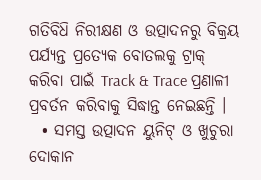ଗତିବିଧ‌ି ନିରୀକ୍ଷଣ ଓ ଉତ୍ପାଦନରୁ ବିକ୍ରୟ ପର୍ଯ୍ୟନ୍ତ ପ୍ରତ୍ୟେକ ବୋତଲକୁ ଟ୍ରାକ୍ କରିବା ପାଇଁ Track & Trace ପ୍ରଣାଳୀ ପ୍ରବର୍ତନ କରିବାକୁ ସିଦ୍ଧାନ୍ତ ନେଇଛନ୍ତି ।
  • ସମସ୍ତ ଉତ୍ପାଦନ ୟୁନିଟ୍ ଓ ଖୁଚୁରା ଦୋକାନ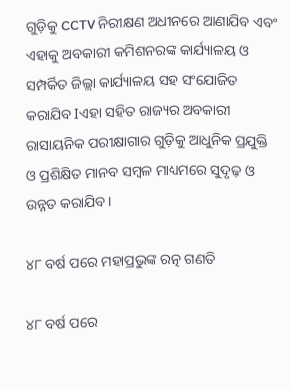ଗୁଡ଼ିକୁ CCTV ନିରୀକ୍ଷଣ ଅଧୀନରେ ଆଣାଯିବ ଏବଂ ଏହାକୁ ଅବକାରୀ କମିଶନରଙ୍କ କାର୍ଯ୍ୟାଳୟ ଓ ସମ୍ପର୍କିତ ଜିଲ୍ଲା କାର୍ଯ୍ୟାଳୟ ସହ ସଂଯୋଜିତ କରାଯିବ Iଏହା ସହିତ ରାଜ୍ୟର ଅବକାରୀ ରାସାୟନିକ ପରୀକ୍ଷାଗାର ଗୁଡ଼ିକୁ ଆଧୁନିକ ପ୍ରଯୁକ୍ତି ଓ ପ୍ରଶିକ୍ଷିତ ମାନବ ସମ୍ବଳ ମାଧ୍ୟମରେ ସୁଦୃଢ଼ ଓ ଉନ୍ନ‌ତ କରାଯିବ।

୪୮ ବର୍ଷ ପରେ ମହାପ୍ରଭୁଙ୍କ ରତ୍ନ ଗଣତି

୪୮ ବର୍ଷ ପରେ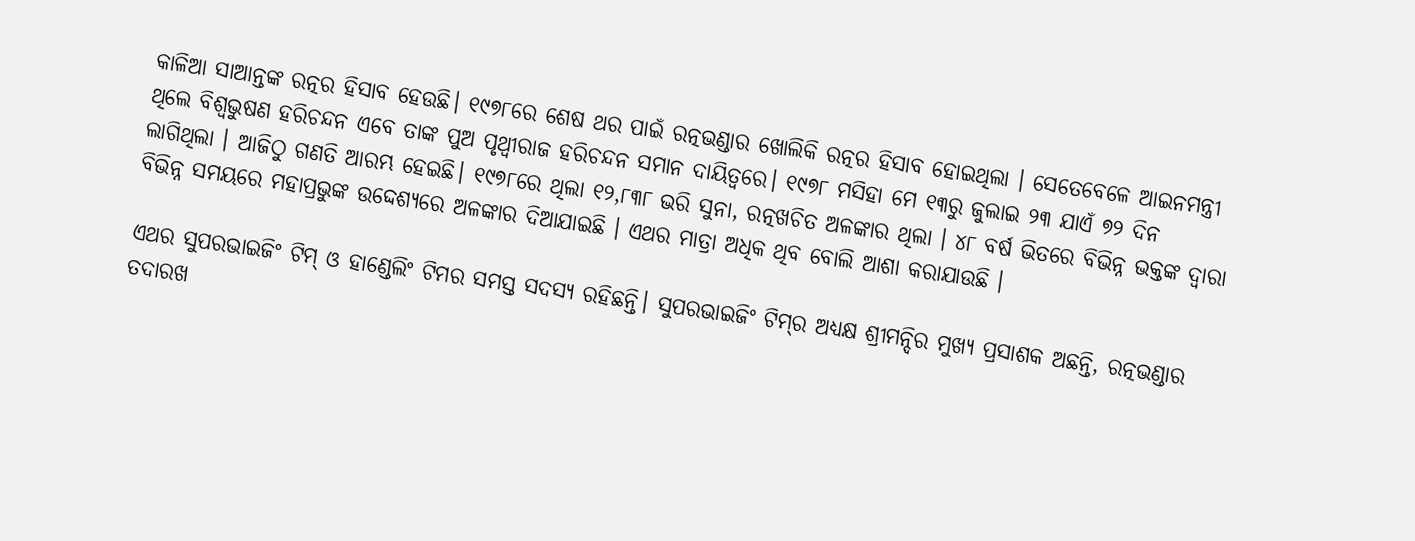କାଳିଆ ସାଆନ୍ତଙ୍କ ରତ୍ନର ହିସାବ ହେଉଛି। ୧୯୭୮ରେ ଶେଷ ଥର ପାଇଁ ରତ୍ନଭଣ୍ଡାର ଖୋଲିକି ରତ୍ନର ହିସାବ ହୋଇଥିଲା । ସେତେବେଳେ ଆଇନମନ୍ତ୍ରୀ ଥିଲେ ବିଶ୍ୱଭୁଷଣ ହରିଚନ୍ଦନ ଏବେ ତାଙ୍କ ପୁଅ ପୃଥ୍ୱୀରାଜ ହରିଚନ୍ଦନ ସମାନ ଦାୟିତ୍ୱରେ। ୧୯୭୮ ମସିହା ମେ ୧୩ରୁ ଜୁଲାଇ ୨୩ ଯାଏଁ ୭୨ ଦିନ ଲାଗିଥିଲା । ଆଜିଠୁ ଗଣତି ଆରମ୍ଭ ହେଇଛି। ୧୯୭୮ରେ ଥିଲା ୧୨,୮୩୮ ଭରି ସୁନା, ରତ୍ନଖଚିତ ଅଳଙ୍କାର ଥିଲା । ୪୮ ବର୍ଷ ଭିତରେ ବିଭିନ୍ନ ଭକ୍ତଙ୍କ ଦ୍ୱାରା ବିଭିନ୍ନ ସମୟରେ ମହାପ୍ରଭୁଙ୍କ ଉଦ୍ଦେଶ୍ୟରେ ଅଳଙ୍କାର ଦିଆଯାଇଛି । ଏଥର ମାତ୍ରା ଅଧିକ ଥିବ ବୋଲି ଆଶା କରାଯାଉଛି ।

ଏଥର ସୁପରଭାଇଜିଂ ଟିମ୍‌ ଓ ହାଣ୍ଡେଲିଂ ଟିମର ସମସ୍ତ ସଦସ୍ୟ ରହିଛନ୍ତି। ସୁପରଭାଇଜିଂ ଟିମ୍‌ର ଅଧ୍ୟକ୍ଷ ଶ୍ରୀମନ୍ଦିର ମୁଖ୍ୟ ପ୍ରସାଶକ ଅଛନ୍ତି, ରତ୍ନଭଣ୍ଡାର ତଦାରଖ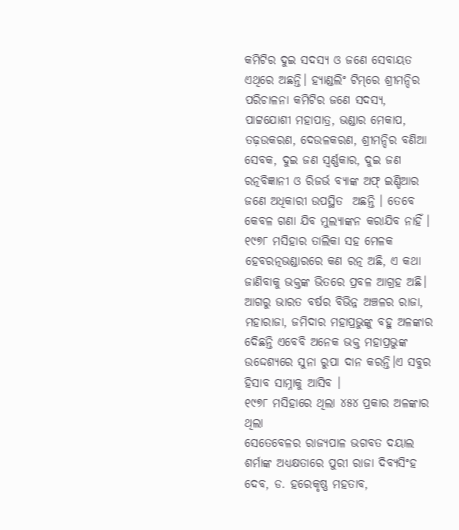କମିଟିର ଦୁଇ ସଦସ୍ୟ ଓ ଜଣେ ସେବାୟତ ଏଥିରେ ଅଛନ୍ତି। ହ୍ୟାଣ୍ଡଲିଂ ଟିମ୍‌ରେ ଶ୍ରୀମନ୍ଦିର ପରିଚାଳନା କମିଟିର ଜଣେ ସଦସ୍ୟ, ପାଟ୍ଟଯୋଶୀ ମହାପାତ୍ର, ଭଣ୍ଡାର ମେକାପ, ତଢ଼ଉକରଣ, ଦେଉଳକରଣ, ଶ୍ରୀମନ୍ଦିର ବଣିଆ ସେବକ, ଦୁଇ ଜଣ ସ୍ୱର୍ଣ୍ଣକାର, ଦୁଇ ଜଣ ରତ୍ନବିଜ୍ଞାନୀ ଓ ରିଜର୍ଭ ବ୍ୟାଙ୍କ ଅଫ୍ ଇଣ୍ଡିଆର ଜଣେ ଅଧିକାରୀ ଉପସ୍ଥିତ  ଅଛନ୍ତି । ତେବେ କେବଳ ଗଣା ଯିବ ମୁଲ୍ୟାଙ୍କନ କରାଯିବ ନାହିଁ ।
୧୯୭୮ ମସିହାର ତାଲିକା ସହ ମେଳକ ହେବରତ୍ନଭଣ୍ଡାରରେ କଣ ରତ୍ନ ଅଛି, ଏ କଥା ଜାଣିବାକୁ ଭକ୍ତଙ୍କ ଭିତରେ ପ୍ରବଳ ଆଗ୍ରହ ଅଛି। ଆଗରୁ ଭାରତ ବର୍ଷର ବିଭିନ୍ନ ଅଞ୍ଚଳର ରାଜା, ମହାରାଜା, ଜମିଦାର ମହାପ୍ରଭୁଙ୍କୁ ବହୁ ଅଳଙ୍କାର ଦେିଛନ୍ତି ଏବେବି ଅନେକ ଭକ୍ତ ମହାପ୍ରଭୁଙ୍କ ଉଦ୍ଦେଶ୍ୟରେ ସୁନା ରୁପା ଦାନ କରନ୍ତି।ଏ ସବୁର ହିସାବ ସାମ୍ନାକୁ ଆସିବ ।
୧୯୭୮ ମସିହାରେ ଥିଲା ୪୫୪ ପ୍ରକାର ଅଳଙ୍କାର ଥିଲା
ସେତେବେଳର ରାଜ୍ୟପାଳ ଭଗବତ ଦୟାଲ ଶର୍ମାଙ୍କ ଅଧ୍ୟକ୍ଷତାରେ ପୁରୀ ରାଜା ଦିବ୍ୟସିଂହ ଦେବ, ଡ. ହରେକୃଷ୍ଣ ମହତାବ,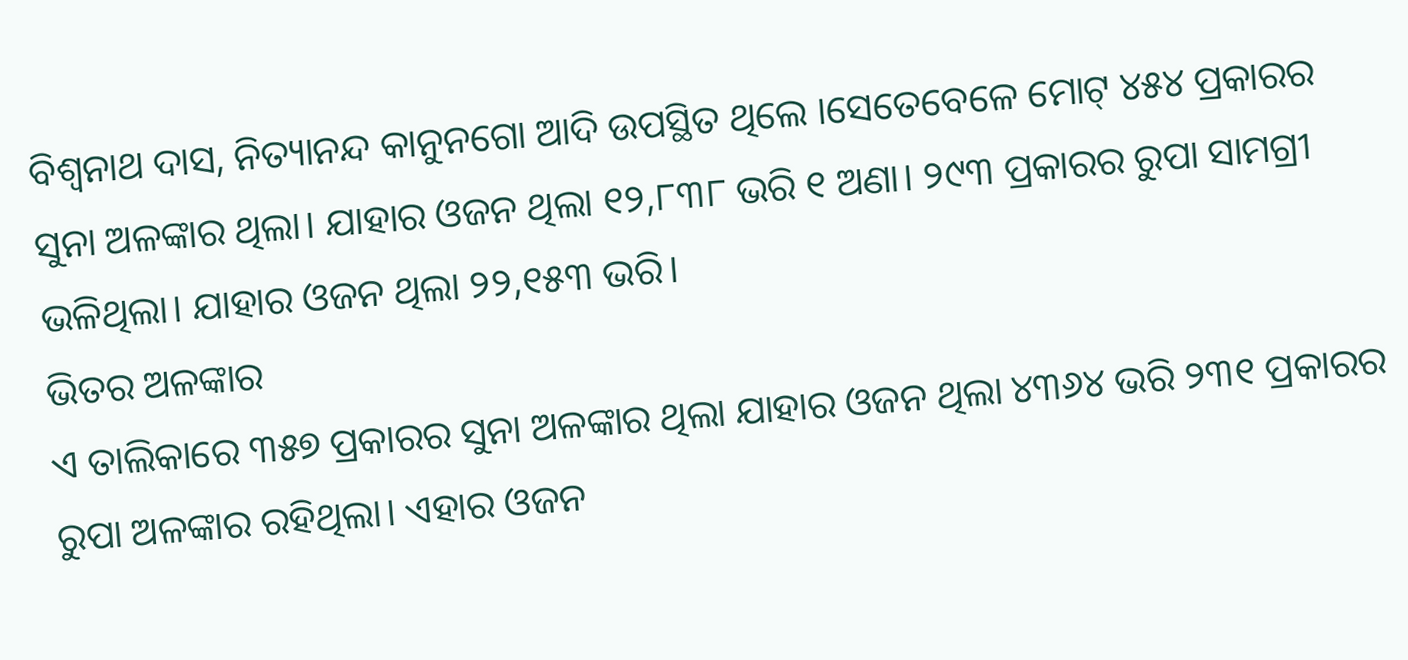ବିଶ୍ୱନାଥ ଦାସ, ନିତ୍ୟାନନ୍ଦ କାନୁନଗୋ ଆଦି ଉପସ୍ଥିତ ଥିଲେ ।ସେତେବେଳେ ମୋଟ୍ ୪୫୪ ପ୍ରକାରର ସୁନା ଅଳଙ୍କାର ଥିଲା। ଯାହାର ଓଜନ ଥିଲା ୧୨,୮୩୮ ଭରି ୧ ଅଣା। ୨୯୩ ପ୍ରକାରର ରୁପା ସାମଗ୍ରୀ ଭଳିଥିଲା। ଯାହାର ଓଜନ ଥିଲା ୨୨,୧୫୩ ଭରି।
ଭିତର ଅଳଙ୍କାର
ଏ ତାଲିକାରେ ୩୫୭ ପ୍ରକାରର ସୁନା ଅଳଙ୍କାର ଥିଲା ଯାହାର ଓଜନ ଥିଲା ୪୩୬୪ ଭରି ୨୩୧ ପ୍ରକାରର ରୁପା ଅଳଙ୍କାର ରହିଥିଲା। ଏହାର ଓଜନ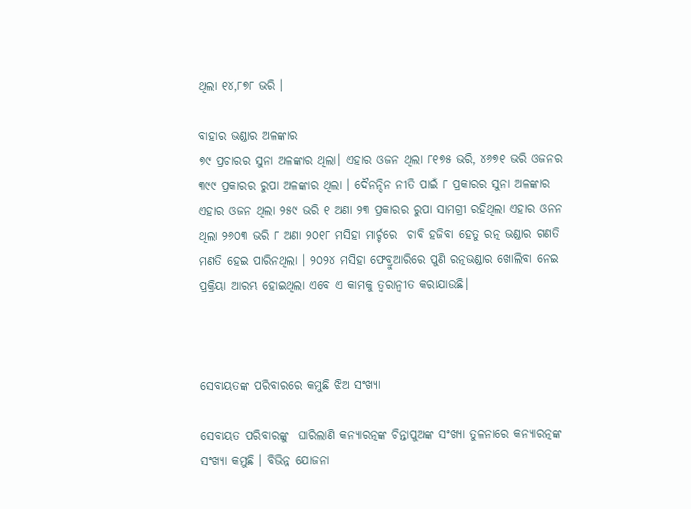ଥିଲା ୧୪,୮୭୮ ଭରି ।

ବାହାର ଭଣ୍ଡାର ଅଳଙ୍କାର
୭୯ ପ୍ରଚାରର ସୁନା ଅଳଙ୍କାର ଥିଲା। ଏହାର ଓଜନ ଥିଲା ୮୧୭୫ ଭରି, ୪୬୭୧ ଭରି ଓଜନର ୩୯୯ ପ୍ରକାରର ରୁପା ଅଳଙ୍କାର ଥିଲା । ଦୈନନ୍ଦିନ ନୀତି ପାଇଁ ୮ ପ୍ରକାରର ସୁନା ଅଳଙ୍କାର ଏହାର ଓଜନ ଥିଲା ୨୫୯ ଭରି ୧ ଅଣା ୨୩ ପ୍ରକାରର ରୁପା ସାମଗ୍ରୀ ରହିଥିଲା ଏହାର ଓନନ ଥିଲା ୨୬୦୩ ଭରି ୮ ଅଣା ୨୦୧୮ ମସିହା ମାର୍ଚ୍ଚରେ  ଚାବି ହଜିବା ହେତୁ ରତ୍ନ ଭଣ୍ଡାର ଗଣତି ମଣତି ହେଇ ପାରିନଥିଲା । ୨୦୨୪ ମସିହା ଫେବ୍ରୁଆରିରେ ପୁଣି ରତ୍ନଭଣ୍ଡାର ଖୋଲିବା ନେଇ ପ୍ରକ୍ରିୟା ଆରମ୍ଭ ହୋଇଥିଲା ଏବେ ଏ କାମକୁ ତ୍ୱରାନ୍ୱୀତ କରାଯାଉଛି।



ସେବାୟତଙ୍କ ପରିବାରରେ କମୁଛି ଝିଅ ସଂଖ୍ୟା

ସେବାୟତ ପରିବାରଙ୍କୁ  ଘାରିଲାଣି କନ୍ୟାରତ୍ନଙ୍କ ଚିନ୍ତାପୁଅଙ୍କ ସଂଖ୍ୟା ତୁଳନାରେ କନ୍ୟାରତ୍ନଙ୍କ ସଂଖ୍ୟା କମୁଛି । ବିଭିନ୍ନ ଯୋଜନା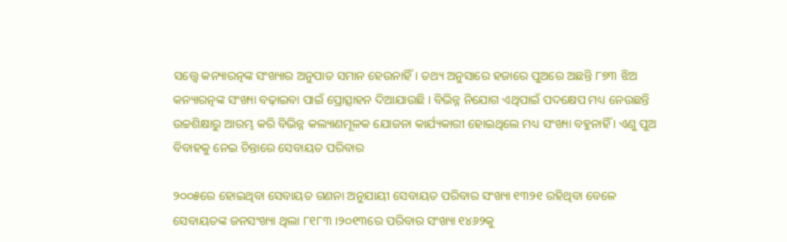ସତ୍ତ୍ୱେ କନ୍ୟାରତ୍ନଙ୍କ ସଂଖ୍ୟାର ଅନୁପାତ ସମାନ ହେଉନାହିଁ। ତଥ୍ୟ ଅନୁସାରେ ହଜାରେ ପୁଅରେ ଅଛନ୍ତି ୮୭୩ ଝିଅ କନ୍ୟାରତ୍ନଙ୍କ ସଂଖ୍ୟା ବଢ଼ାଇବା ପାଇଁ ପ୍ରୋତ୍ସାହନ ଦିଆଯାଉଛି । ବିଭିନ୍ନ ନିଯୋଗ ଏଥିପାଇଁ ପଦକ୍ଷେପ ମଧ୍ୟ ନେଉଛନ୍ତି ଉଚ୍ଚଶିକ୍ଷାରୁ ଆରମ୍ଭ କରି ବିଭିନ୍ନ କଲ୍ୟାଣମୂଳକ ଯୋଜନା କାର୍ଯ୍ୟକାରୀ ହୋଇଥିଲେ ମଧ୍ୟ ସଂଖ୍ୟା ବହୁନାହିଁ । ଏଣୁ ପୁଅ ବିବାହକୁ ନେଇ ଚିନ୍ତାରେ ସେବାୟତ ପରିବାର

୨୦୦୫ରେ ହୋଇଥିବା ସେବାୟତ ଗଣନା ଅନୁଯାୟୀ ସେବାୟତ ପରିବାର ସଂଖ୍ୟା ୧୩୨୧ ରହିଥିବା ବେଳେ ସେବାୟତଙ୍କ ଜନସଂଖ୍ୟା ଥିଲା ୮୧୮୩ ।୨୦୧୩ରେ ପରିବାର ସଂଖ୍ୟା ୧୪୬୨କୁ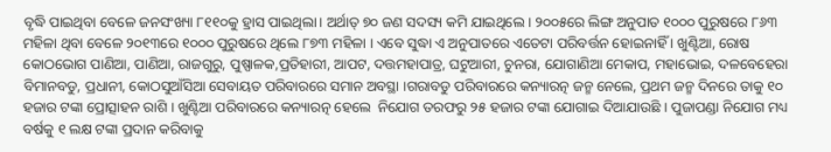ବୃଦ୍ଧି ପାଇଥିବା ବେଳେ ଜନସଂଖ୍ୟା ୮୧୧୦କୁ ହ୍ରାସ ପାଇଥିଲା। ଅର୍ଥାତ୍ ୭୦ ଜଣ ସଦସ୍ୟ କମି ଯାଇଥିଲେ । ୨୦୦୫ରେ ଲିଙ୍ଗ ଅନୁପାତ ୧୦୦୦ ପୁରୁଷରେ ୮୬୩ ମହିଳା ଥିବା ବେଳେ ୨୦୧୩ରେ ୧୦୦୦ ପୁରୁଷରେ ଥିଲେ ୮୭୩ ମହିଳା । ଏବେ ସୁଦ୍ଧା ଏ ଅନୁପାତରେ ଏତେଟା ପରିବର୍ତ୍ତନ ହୋଇନାହିଁ । ଖୁଣ୍ଟିଆ, ରୋଷ କୋଠଭୋଗ ପାଣିଆ, ପାଣିଆ, ରାଜଗୁରୁ, ପୁଷ୍ପାଳକ,ପ୍ରତିହାରୀ, ଆପଟ, ଦତ୍ତମହାପାତ୍ର, ଘଟୁଆରୀ, ଚୁନରା, ଯୋଗାଣିଆ ମେକାପ, ମହାଭୋଇ, ଦଳବେହେରା ବିମାନବଡୁ, ପ୍ରଧାନୀ, କୋଠସୁଆଁସିଆ ସେବାୟତ ପରିବାରରେ ସମାନ ଅବସ୍ଥା ।ଗରାବଡୁ ପରିବାରରେ କନ୍ୟାରତ୍ନ ଜନ୍ମ ନେଲେ, ପ୍ରଥମ ଜନ୍ମ ଦିନରେ ତାକୁ ୧୦ ହଜାର ଟଙ୍କା ପ୍ରୋତ୍ସାହନ ରାଶି । ଖୁଣ୍ଟିଆ ପରିବାରରେ କନ୍ୟାରତ୍ନ ହେଲେ  ନିଯୋଗ ତରଫରୁ ୨୫ ହଜାର ଟଙ୍କା ଯୋଗାଇ ଦିଆଯାଉଛି । ପୁଜାପଣ୍ଡା ନିଯୋଗ ମଧ୍ୟ ବର୍ଷକୁ ୧ ଲକ୍ଷ ଟଙ୍କା ପ୍ରଦାନ କରିବାକୁ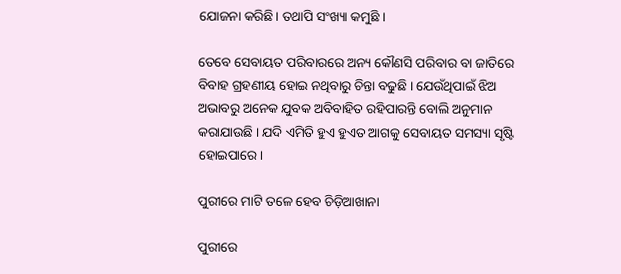ଯୋଜନା କରିଛି। ତଥାପି ସଂଖ୍ୟା କମୁଛି ।

ତେବେ ସେବାୟତ ପରିବାରରେ ଅନ୍ୟ କୌଣସି ପରିବାର ବା ଜାତିରେ  ବିବାହ ଗ୍ରହଣୀୟ ହୋଇ ନଥିବାରୁ ଚିନ୍ତା ବଢୁଛି । ଯେଉଁଥିପାଇଁ ଝିଅ ଅଭାବରୁ ଅନେକ ଯୁବକ ଅବିବାହିତ ରହିପାରନ୍ତି ବୋଲି ଅନୁମାନ କରାଯାଉଛି । ଯଦି ଏମିତି ହୁଏ ହୁଏତ ଆଗକୁ ସେବାୟତ ସମସ୍ୟା ସୃଷ୍ଟି ହୋଇପାରେ।

ପୁରୀରେ ମାଟି ତଳେ ହେବ ଚିଡ଼ିଆଖାନା

ପୁରୀରେ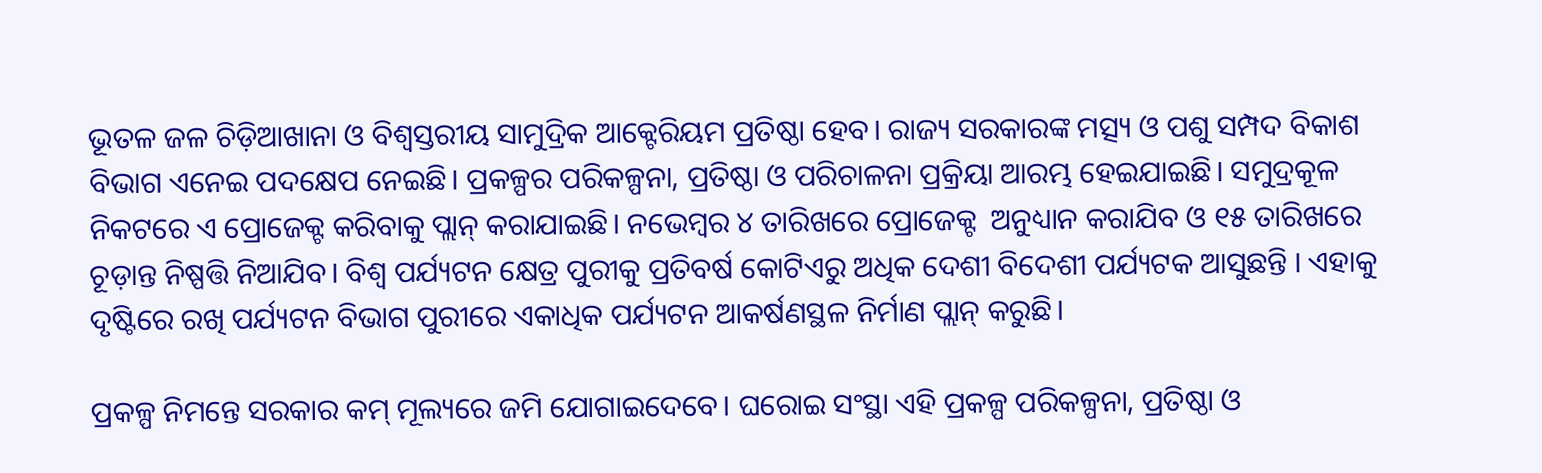ଭୂତଳ ଜଳ ଚିଡ଼ିଆଖାନା ଓ ବିଶ୍ୱସ୍ତରୀୟ ସାମୁଦ୍ରିକ ଆକ୍ଟେରିୟମ ପ୍ରତିଷ୍ଠା ହେବ। ରାଜ୍ୟ ସରକାରଙ୍କ ମତ୍ସ୍ୟ ଓ ପଶୁ ସମ୍ପଦ ବିକାଶ ବିଭାଗ ଏନେଇ ପଦକ୍ଷେପ ନେଇଛି। ପ୍ରକଳ୍ପର ପରିକଳ୍ପନା, ପ୍ରତିଷ୍ଠା ଓ ପରିଚାଳନା ପ୍ରକ୍ରିୟା ଆରମ୍ଭ ହେଇଯାଇଛି। ସମୁଦ୍ରକୂଳ ନିକଟରେ ଏ ପ୍ରୋଜେକ୍ଟ କରିବାକୁ ପ୍ଲାନ୍ କରାଯାଇଛି। ନଭେମ୍ବର ୪ ତାରିଖରେ ପ୍ରୋଜେକ୍ଟ  ଅନୁଧ୍ୟାନ କରାଯିବ ଓ ୧୫ ତାରିଖରେ ଚୂଡ଼ାନ୍ତ ନିଷ୍ପତ୍ତି ନିଆଯିବ। ବିଶ୍ୱ ପର୍ଯ୍ୟଟନ କ୍ଷେତ୍ର ପୁରୀକୁ ପ୍ରତିବର୍ଷ କୋଟିଏରୁ ଅଧିକ ଦେଶୀ ବିଦେଶୀ ପର୍ଯ୍ୟଟକ ଆସୁଛନ୍ତି । ଏହାକୁ ଦୃଷ୍ଟିରେ ରଖି ପର୍ଯ୍ୟଟନ ବିଭାଗ ପୁରୀରେ ଏକାଧିକ ପର୍ଯ୍ୟଟନ ଆକର୍ଷଣସ୍ଥଳ ନିର୍ମାଣ ପ୍ଲାନ୍ କରୁଛି।

ପ୍ରକଳ୍ପ ନିମନ୍ତେ ସରକାର କମ୍ ମୂଲ୍ୟରେ ଜମି ଯୋଗାଇଦେବେ। ଘରୋଇ ସଂସ୍ଥା ଏହି ପ୍ରକଳ୍ପ ପରିକଳ୍ପନା, ପ୍ରତିଷ୍ଠା ଓ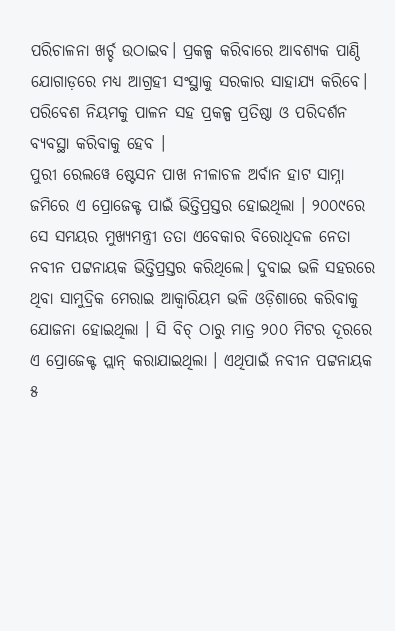ପରିଚାଳନା ଖର୍ଚ୍ଚ ଉଠାଇବ। ପ୍ରକଳ୍ପ କରିବାରେ ଆବଶ୍ୟକ ପାଣ୍ଠି ଯୋଗାଡ଼ରେ ମଧ୍ୟ ଆଗ୍ରହୀ ସଂସ୍ଥାକୁ ସରକାର ସାହାଯ୍ୟ କରିବେ। ପରିବେଶ ନିୟମକୁ ପାଳନ ସହ ପ୍ରକଳ୍ପ ପ୍ରତିଷ୍ଠା ଓ ପରିଦର୍ଶନ ବ୍ୟବସ୍ଥା କରିବାକୁ ହେବ ।
ପୁରୀ ରେଲୱେ ଷ୍ଟେସନ ପାଖ ନୀଳାଚଳ ଅର୍ବାନ ହାଟ ସାମ୍ନା ଜମିରେ ଏ ପ୍ରୋଜେକ୍ଟ ପାଇଁ ଭିତ୍ତିପ୍ରସ୍ତର ହୋଇଥିଲା । ୨୦୦୯ରେ ସେ ସମୟର ମୁଖ୍ୟମନ୍ତ୍ରୀ ତତା ଏବେକାର ବିରୋଧିଦଳ ନେତା ନବୀନ ପଟ୍ଟନାୟକ ଭିତ୍ତିପ୍ରସ୍ତର କରିଥିଲେ। ଦୁବାଇ ଭଳି ସହରରେ ଥିବା ସାମୁଦ୍ରିକ ମେରାଇ ଆକ୍ୱାରିୟମ ଭଳି ଓଡ଼ିଶାରେ କରିବାକୁ ଯୋଜନା ହୋଇଥିଲା । ସି ବିଚ୍ ଠାରୁ ମାତ୍ର ୨୦୦ ମିଟର ଦୂରରେ ଏ ପ୍ରୋଜେକ୍ଟ ପ୍ଲାନ୍ କରାଯାଇଥିଲା । ଏଥିପାଇଁ ନବୀନ ପଟ୍ଟନାୟକ  ୫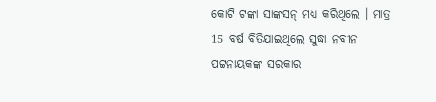କୋଟି ଟଙ୍କା ସାଙ୍କସନ୍ ମଧ୍ୟ କରିଥିଲେ । ମାତ୍ର 15 ବର୍ଷ ବିତିଯାଇଥିଲେ ସୁଦ୍ଧା ନବୀନ ପଟ୍ଟନାୟକଙ୍କ ସରକାର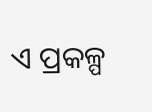ଏ ପ୍ରକଳ୍ପ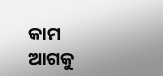କାମ ଆଗକୁ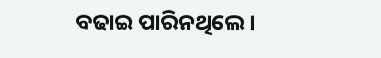ବଢାଇ ପାରିନଥିଲେ।